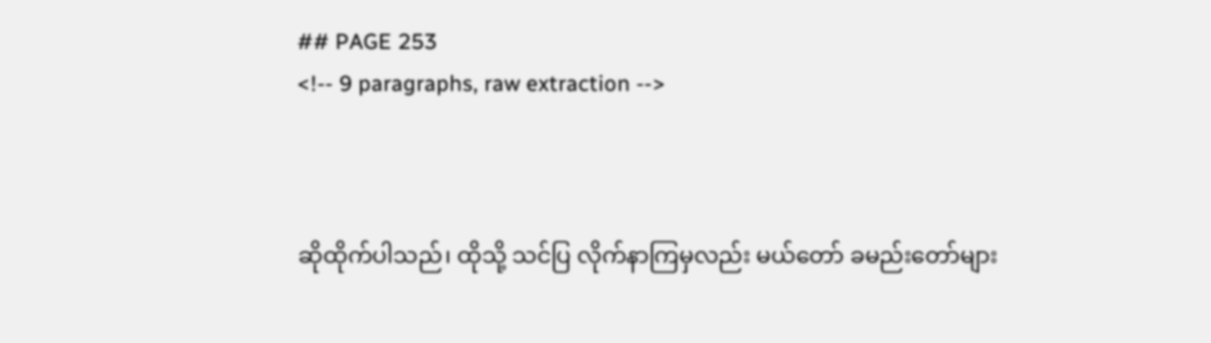## PAGE 253
<!-- 9 paragraphs, raw extraction -->



ဆိုထိုက်ပါသည်၊ ထိုသို့ သင်ပြ လိုက်နာကြမှလည်း မယ်တော် ခမည်းတော်များ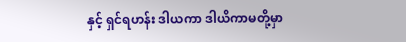နှင့် ရှင်ရဟန်း ဒါယကာ ဒါယိကာမတို့မှာ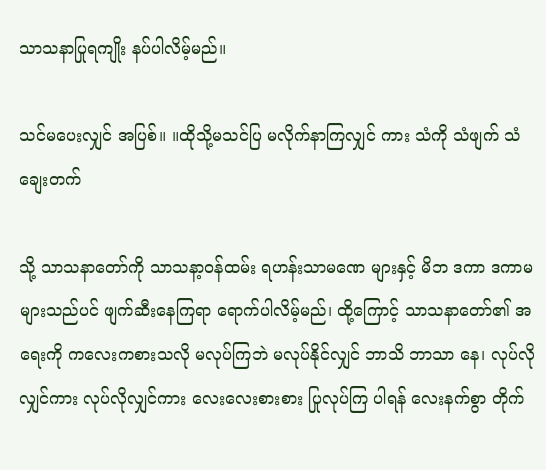သာသနာပြုရကျိုး နပ်ပါလိမ့်မည်။

သင်မပေးလျှင် အပြစ်။ ။ထိုသို့မသင်ပြ မလိုက်နာကြလျှင် ကား သံကို သံဖျက် သံချေးတက်

သို့ သာသနာတော်ကို သာသနာ့ဝန်ထမ်း ရဟန်းသာမဏေ များနှင့် မိဘ ဒကာ ဒကာမများသည်ပင် ဖျက်ဆီးနေကြရာ ရောက်ပါလိမ့်မည်၊ ထို့ကြောင့် သာသနာတော်၏ အရေးကို ကလေးကစားသလို မလုပ်ကြဘဲ မလုပ်နိုင်လျှင် ဘာသိ ဘာသာ နေ၊ လုပ်လိုလျှင်ကား လုပ်လိုလျှင်ကား လေးလေးစားစား ပြုလုပ်ကြ ပါရန် လေးနက်စွာ တိုက်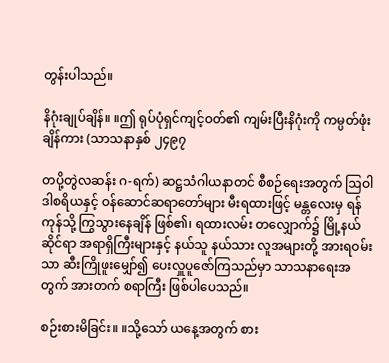တွန်းပါသည်။

နိဂုံးချုပ်ချိန်။ ။ဤ ရုပ်ပုံရှင်ကျင့်ဝတ်၏ ကျမ်းပြီးနိဂုံးကို ကမ္ပတ်ဖုံးချိန်ကား (သာသနာနှစ် ၂၄၉၇

တပို့တွဲလဆန်း ဂ-ရက်) ဆဋ္ဌသံဂါယနာတင် စီစဉ်ရေးအတွက် ဩဝါဒါစရိယနှင့် ဝန်ဆောင်ဆရာတော်များ မီးရထားဖြင့် မန္တလေးမှ ရန်ကုန်သို့ ကြွသွားနေချိန် ဖြစ်၏၊ ရထားလမ်း တလျှောက်၌ မြို့နယ်ဆိုင်ရာ အရာရှိကြီးများနှင့် နယ်သူ နယ်သား လူအများတို့ အားရဝမ်းသာ ဆီးကြိုဖူးမျှော်၍ ပေးလှူပူဇော်ကြသည်မှာ သာသနာရေးအတွက် အားတက် စရာကြီး ဖြစ်ပါပေသည်။

စဉ်းစားမိခြင်း။ ။သို့သော် ယနေ့အတွက် စား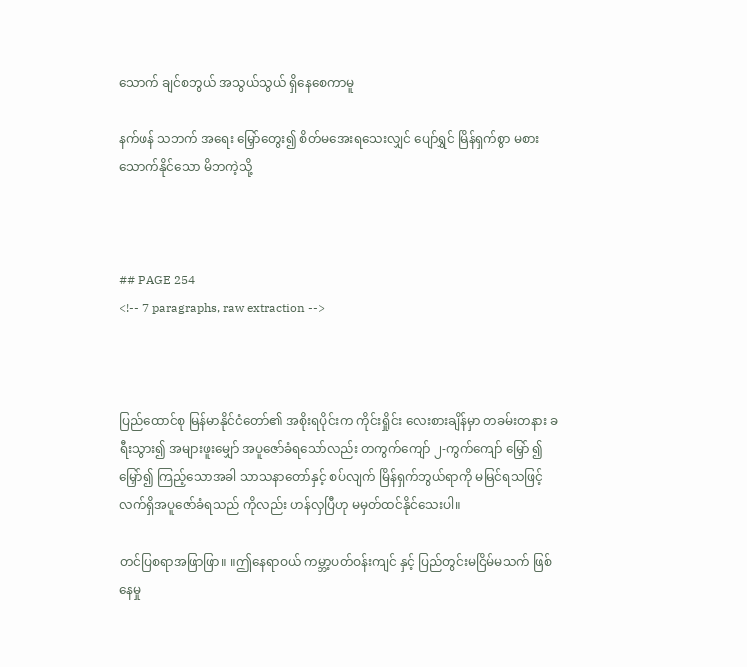သောက် ချင်စဘွယ် အသွယ်သွယ် ရှိနေစေကာမူ

နက်ဖန် သဘက် အရေး မြှော်တွေး၍ စိတ်မအေးရသေးလျှင် ပျော်ရွှင် မြိန်ရှက်စွာ မစားသောက်နိုင်သော မိဘကဲ့သို့



## PAGE 254
<!-- 7 paragraphs, raw extraction -->



ပြည်ထောင်စု မြန်မာနိုင်ငံတော်၏ အစိုးရပိုင်းက ကိုင်းရှိုင်း လေးစားချိန်မှာ တခမ်းတနား ခရီးသွား၍ အများဖူးမျှော် အပူဇော်ခံရသော်လည်း တကွက်ကျော် ၂-ကွက်ကျော် မြှော် ၍ မြှော်၍ ကြည့်သောအခါ သာသနာတော်နှင့် စပ်လျက် မြိန်ရှက်ဘွယ်ရာကို မမြင်ရသဖြင့် လက်ရှိအပူဇော်ခံရသည် ကိုလည်း ဟန်လှပြီဟု မမှတ်ထင်နိုင်သေးပါ။

တင်ပြစရာအဖြာဖြာ။ ။ဤနေရာဝယ် ကမ္ဘာ့ပတ်ဝန်းကျင် နှင့် ပြည်တွင်းမငြိမ်မသက် ဖြစ်နေမှု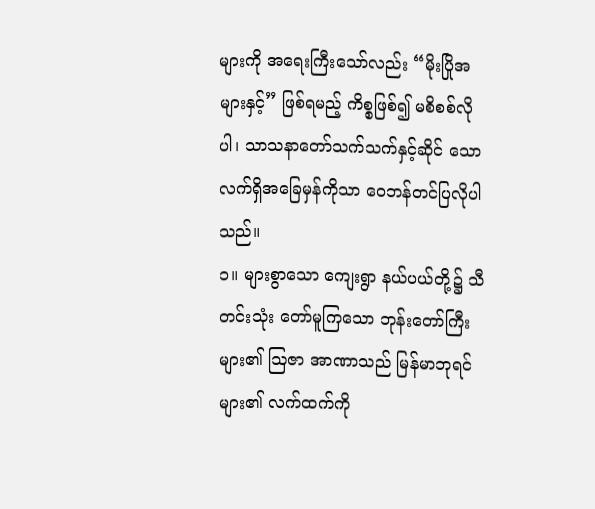များကို အရေးကြီးသော်လည်း “မိုးပြိုအများနှင့်” ဖြစ်ရမည့် ကိစ္စဖြစ်၍ မစိစစ်လိုပါ၊ သာသနာတော်သက်သက်နှင့်ဆိုင် သော လက်ရှိအခြေမှန်ကိုသာ ဝေဘန်တင်ပြလိုပါသည်။
၁။ များစွာသော ကျေးရွာ နယ်ပယ်တို့၌ သီတင်းသုံး တော်မူကြသော ဘုန်းတော်ကြီးများ၏ ဩဇာ အာဏာသည် မြန်မာဘုရင်များ၏ လက်ထက်ကို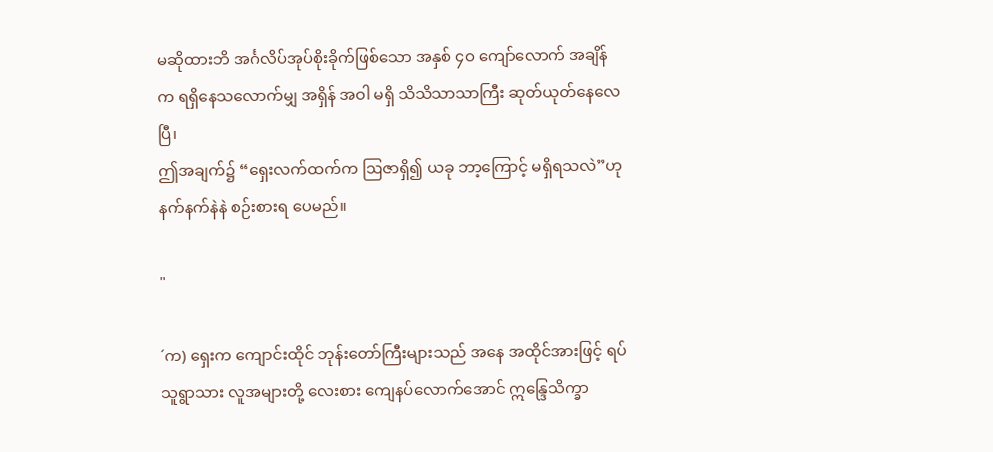မဆိုထားဘိ အင်္ဂလိပ်အုပ်စိုးခိုက်ဖြစ်သော အနှစ် ၄ဝ ကျော်လောက် အချိန်က ရရှိနေသလောက်မျှ အရှိန် အဝါ မရှိ သိသိသာသာကြီး ဆုတ်ယုတ်နေလေပြီ၊
ဤအချက်၌ “ရှေးလက်ထက်က ဩဇာရှိ၍ ယခု ဘာ့ကြောင့် မရှိရသလဲ”ဟု နက်နက်နဲနဲ စဉ်းစားရ ပေမည်။

"

´က) ရှေးက ကျောင်းထိုင် ဘုန်းတော်ကြီးများသည် အနေ အထိုင်အားဖြင့် ရပ်သူရွာသား လူအများတို့ လေးစား ကျေနပ်လောက်အောင် ဣန္ဒြေသိက္ခာ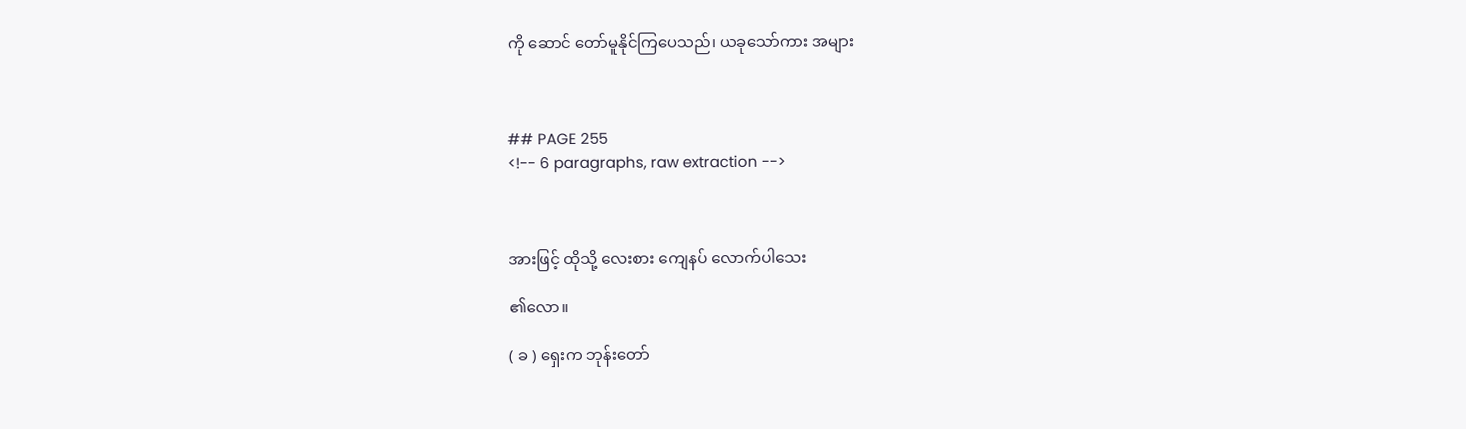ကို ဆောင် တော်မူနိုင်ကြပေသည်၊ ယခုသော်ကား အများ



## PAGE 255
<!-- 6 paragraphs, raw extraction -->



အားဖြင့် ထိုသို့ လေးစား ကျေနပ် လောက်ပါသေး

၏လော။

( ခ ) ရှေးက ဘုန်းတော်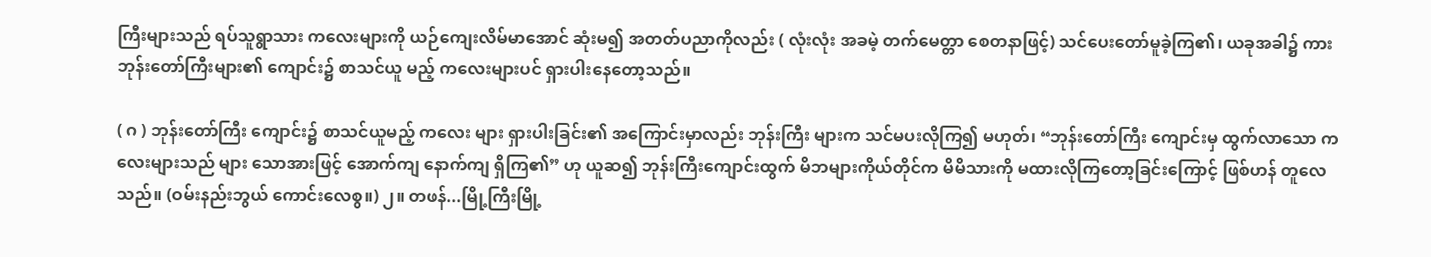ကြီးများသည် ရပ်သူရွာသား ကလေးများကို ယဉ်ကျေးလိမ်မာအောင် ဆုံးမ၍ အတတ်ပညာကိုလည်း ( လုံးလုံး အခမဲ့ တက်မေတ္တာ စေတနာဖြင့်) သင်ပေးတော်မူခဲ့ကြ၏၊ ယခုအခါ၌ ကား ဘုန်းတော်ကြီးများ၏ ကျောင်း၌ စာသင်ယူ မည့် ကလေးများပင် ရှားပါးနေတော့သည်။

( ဂ ) ဘုန်းတော်ကြီး ကျောင်း၌ စာသင်ယူမည့် ကလေး များ ရှားပါးခြင်း၏ အကြောင်းမှာလည်း ဘုန်းကြီး များက သင်မပးလိုကြ၍ မဟုတ်၊ “ဘုန်းတော်ကြီး ကျောင်းမှ ထွက်လာသော ကလေးများသည် များ သောအားဖြင့် အောက်ကျ နောက်ကျ ရှိကြ၏” ဟု ယူဆ၍ ဘုန်းကြီးကျောင်းထွက် မိဘများကိုယ်တိုင်က မိမိသားကို မထားလိုကြတော့ခြင်းကြောင့် ဖြစ်ဟန် တူလေသည်။ (ဝမ်းနည်းဘွယ် ကောင်းလေစွ။) ၂။ တဖန်...မြို့ကြီးမြို့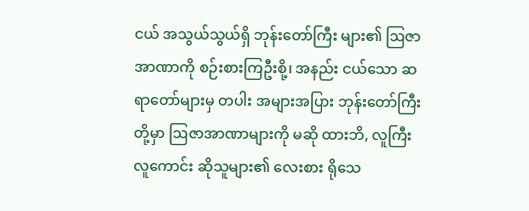ငယ် အသွယ်သွယ်ရှိ ဘုန်းတော်ကြီး များ၏ ဩဇာအာဏာကို စဉ်းစားကြဦးစို့၊ အနည်း ငယ်သော ဆရာတော်များမှ တပါး အများအပြား ဘုန်းတော်ကြီးတို့မှာ ဩဇာအာဏာများကို မဆို ထားဘိ, လူကြီး လူကောင်း ဆိုသူများ၏ လေးစား ရိုသေ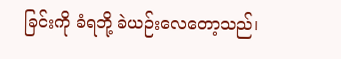ခြင်းကို ခံရဘို့ ခဲယဉ်းလေတော့သည်၊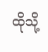ထိုသို့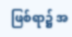ဖြစ်ရာ၌ အ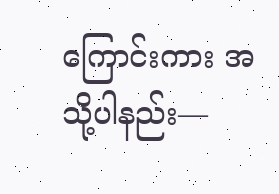ကြောင်းကား အသို့ပါနည်း—